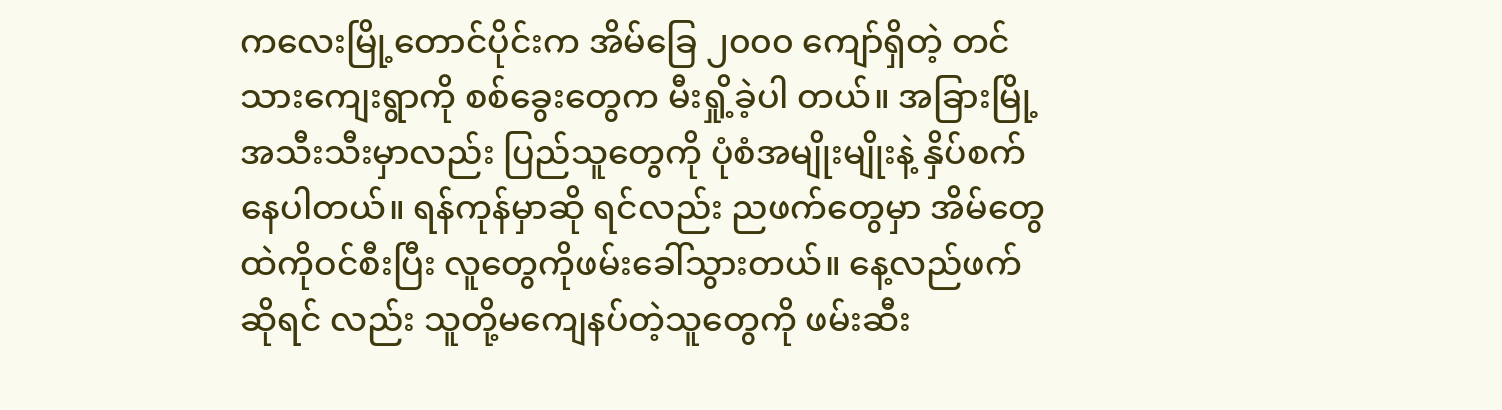ကလေးမြို့တောင်ပိုင်းက အိမ်ခြေ ၂၀၀၀ ကျော်ရှိတဲ့ တင်သားကျေးရွာကို စစ်ခွေးတွေက မီးရှို့ခဲ့ပါ တယ်။ အခြားမြို့အသီးသီးမှာလည်း ပြည်သူတွေကို ပုံစံအမျိုးမျိုးနဲ့ နှိပ်စက်နေပါတယ်။ ရန်ကုန်မှာဆို ရင်လည်း ညဖက်တွေမှာ အိမ်တွေထဲကိုဝင်စီးပြီး လူတွေကိုဖမ်းခေါ်သွားတယ်။ နေ့လည်ဖက်ဆိုရင် လည်း သူတို့မကျေနပ်တဲ့သူတွေကို ဖမ်းဆီး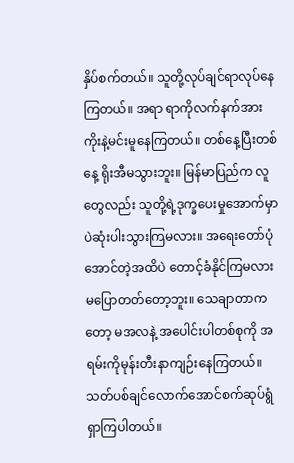နှိပ်စက်တယ်။ သူတို့လုပ်ချင်ရာလုပ်နေကြတယ်။ အရာ ရာကိုလက်နက်အားကိုးနဲ့မင်းမူနေကြတယ်။ တစ်နေ့ပြီးတစ်နေ့ ရိုးအီမသွားဘူး။ မြန်မာပြည်က လူတွေလည်း သူတို့ရဲ့ဒုက္ခပေးမှုအောက်မှာပဲဆုံးပါးသွားကြမလား။ အရေးတော်ပုံအောင်တဲ့အထိပဲ တောင့်ခံနိုင်ကြမလားမပြောတတ်တော့ဘူး။ သေချာတာကတော့ မအလနဲ့ အပေါင်းပါတစ်စုကို အရမ်းကိုမုန်းတီးနာကျဉ်းနေကြတယ်။ သတ်ပစ်ချင်လောက်အောင်စက်ဆုပ်ရွံရှာကြပါတယ်။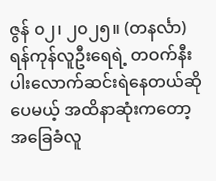ဇွန် ၀၂၊ ၂၀၂၅။ (တနင်္လာ)
ရန်ကုန်လူဦးရေရဲ့ တဝက်နီးပါးလောက်ဆင်းရဲနေတယ်ဆိုပေမယ့် အထိနာဆုံးကတော့အခြေခံလူ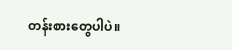တန်းစားတွေပါပဲ။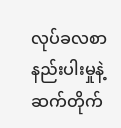လုပ်ခလစာနည်းပါးမှုနဲ့ ဆက်တိုက်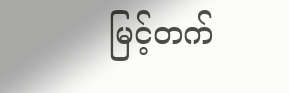မြင့်တက်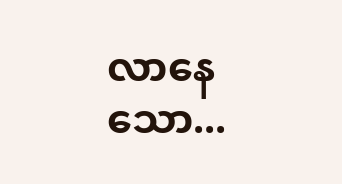လာနေသော...